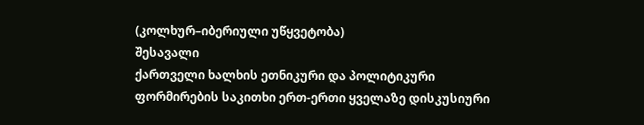(კოლხურ–იბერიული უწყვეტობა)
შესავალი
ქართველი ხალხის ეთნიკური და პოლიტიკური ფორმირების საკითხი ერთ-ერთი ყველაზე დისკუსიური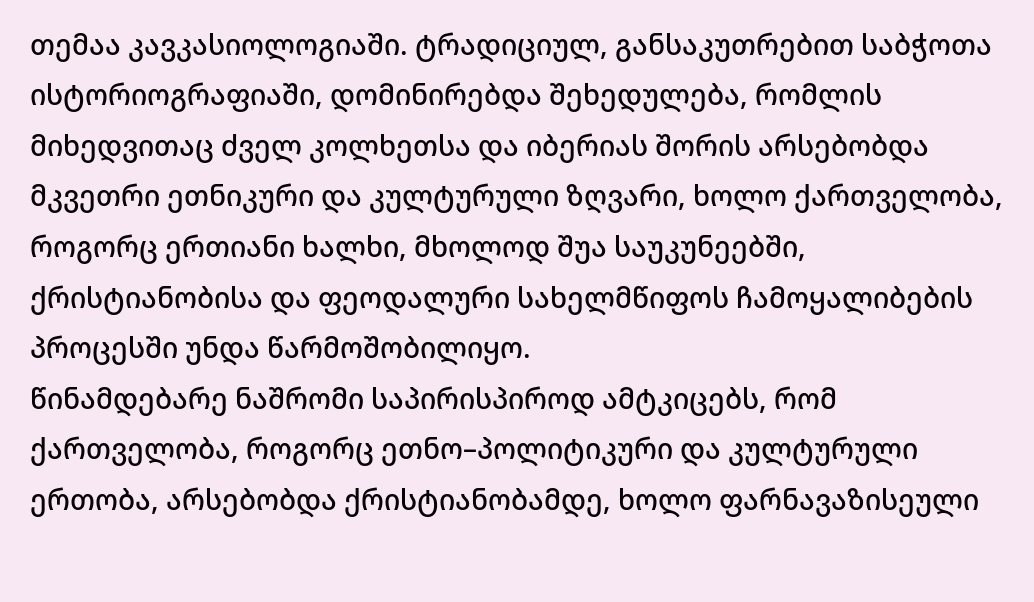თემაა კავკასიოლოგიაში. ტრადიციულ, განსაკუთრებით საბჭოთა ისტორიოგრაფიაში, დომინირებდა შეხედულება, რომლის მიხედვითაც ძველ კოლხეთსა და იბერიას შორის არსებობდა მკვეთრი ეთნიკური და კულტურული ზღვარი, ხოლო ქართველობა, როგორც ერთიანი ხალხი, მხოლოდ შუა საუკუნეებში, ქრისტიანობისა და ფეოდალური სახელმწიფოს ჩამოყალიბების პროცესში უნდა წარმოშობილიყო.
წინამდებარე ნაშრომი საპირისპიროდ ამტკიცებს, რომ ქართველობა, როგორც ეთნო–პოლიტიკური და კულტურული ერთობა, არსებობდა ქრისტიანობამდე, ხოლო ფარნავაზისეული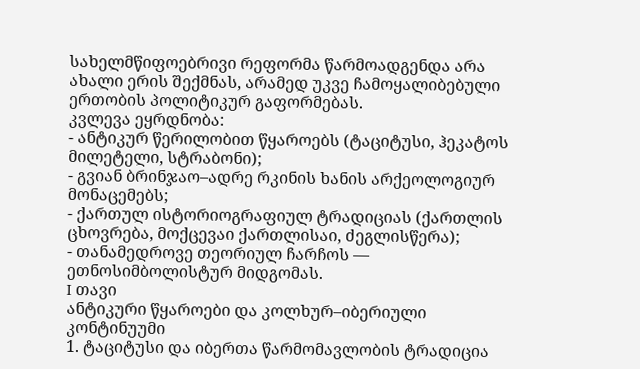სახელმწიფოებრივი რეფორმა წარმოადგენდა არა ახალი ერის შექმნას, არამედ უკვე ჩამოყალიბებული ერთობის პოლიტიკურ გაფორმებას.
კვლევა ეყრდნობა:
- ანტიკურ წერილობით წყაროებს (ტაციტუსი, ჰეკატოს მილეტელი, სტრაბონი);
- გვიან ბრინჯაო–ადრე რკინის ხანის არქეოლოგიურ მონაცემებს;
- ქართულ ისტორიოგრაფიულ ტრადიციას (ქართლის ცხოვრება, მოქცევაი ქართლისაი, ძეგლისწერა);
- თანამედროვე თეორიულ ჩარჩოს — ეთნოსიმბოლისტურ მიდგომას.
I თავი
ანტიკური წყაროები და კოლხურ–იბერიული კონტინუუმი
1. ტაციტუსი და იბერთა წარმომავლობის ტრადიცია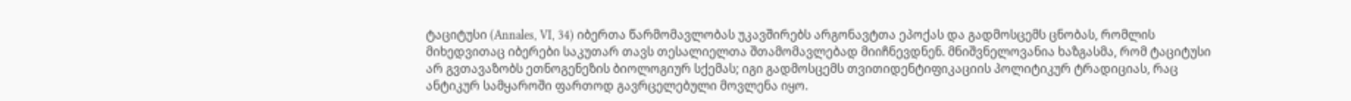ტაციტუსი (Annales, VI, 34) იბერთა წარმომავლობას უკავშირებს არგონავტთა ეპოქას და გადმოსცემს ცნობას, რომლის მიხედვითაც იბერები საკუთარ თავს თესალიელთა შთამომავლებად მიიჩნევდნენ. მნიშვნელოვანია ხაზგასმა, რომ ტაციტუსი არ გვთავაზობს ეთნოგენეზის ბიოლოგიურ სქემას; იგი გადმოსცემს თვითიდენტიფიკაციის პოლიტიკურ ტრადიციას, რაც ანტიკურ სამყაროში ფართოდ გავრცელებული მოვლენა იყო.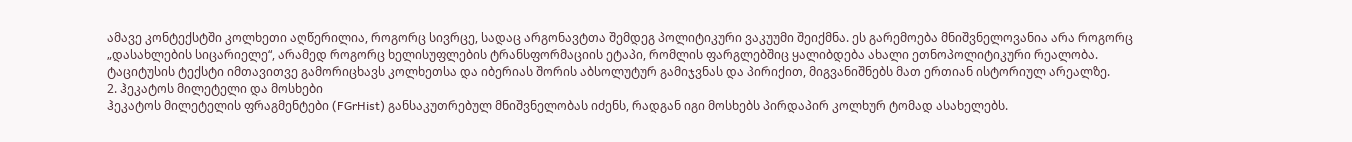ამავე კონტექსტში კოლხეთი აღწერილია, როგორც სივრცე, სადაც არგონავტთა შემდეგ პოლიტიკური ვაკუუმი შეიქმნა. ეს გარემოება მნიშვნელოვანია არა როგორც „დასახლების სიცარიელე“, არამედ როგორც ხელისუფლების ტრანსფორმაციის ეტაპი, რომლის ფარგლებშიც ყალიბდება ახალი ეთნოპოლიტიკური რეალობა.
ტაციტუსის ტექსტი იმთავითვე გამორიცხავს კოლხეთსა და იბერიას შორის აბსოლუტურ გამიჯვნას და პირიქით, მიგვანიშნებს მათ ერთიან ისტორიულ არეალზე.
2. ჰეკატოს მილეტელი და მოსხები
ჰეკატოს მილეტელის ფრაგმენტები (FGrHist) განსაკუთრებულ მნიშვნელობას იძენს, რადგან იგი მოსხებს პირდაპირ კოლხურ ტომად ასახელებს.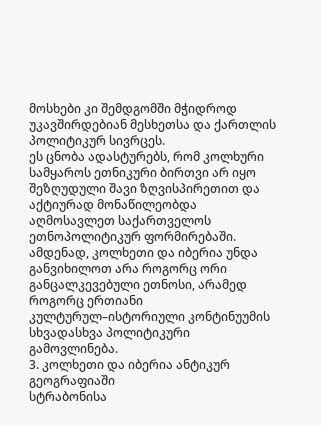მოსხები კი შემდგომში მჭიდროდ უკავშირდებიან მესხეთსა და ქართლის პოლიტიკურ სივრცეს.
ეს ცნობა ადასტურებს, რომ კოლხური სამყაროს ეთნიკური ბირთვი არ იყო შეზღუდული შავი ზღვისპირეთით და აქტიურად მონაწილეობდა აღმოსავლეთ საქართველოს ეთნოპოლიტიკურ ფორმირებაში. ამდენად, კოლხეთი და იბერია უნდა განვიხილოთ არა როგორც ორი განცალკევებული ეთნოსი, არამედ როგორც ერთიანი კულტურულ–ისტორიული კონტინუუმის სხვადასხვა პოლიტიკური გამოვლინება.
3. კოლხეთი და იბერია ანტიკურ გეოგრაფიაში
სტრაბონისა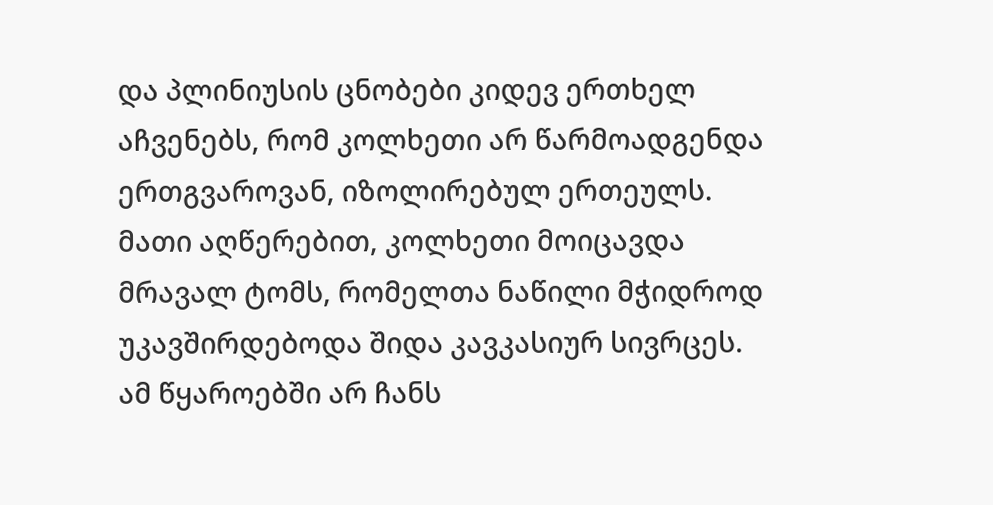და პლინიუსის ცნობები კიდევ ერთხელ აჩვენებს, რომ კოლხეთი არ წარმოადგენდა ერთგვაროვან, იზოლირებულ ერთეულს. მათი აღწერებით, კოლხეთი მოიცავდა მრავალ ტომს, რომელთა ნაწილი მჭიდროდ უკავშირდებოდა შიდა კავკასიურ სივრცეს.
ამ წყაროებში არ ჩანს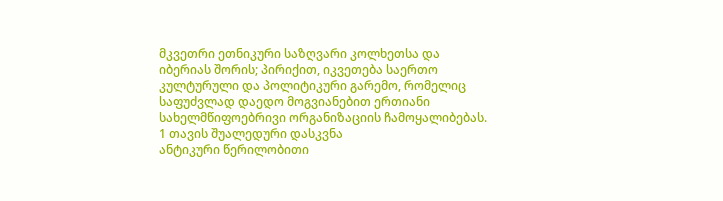მკვეთრი ეთნიკური საზღვარი კოლხეთსა და იბერიას შორის; პირიქით, იკვეთება საერთო კულტურული და პოლიტიკური გარემო, რომელიც საფუძვლად დაედო მოგვიანებით ერთიანი სახელმწიფოებრივი ორგანიზაციის ჩამოყალიბებას.
1 თავის შუალედური დასკვნა
ანტიკური წერილობითი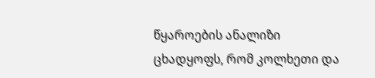წყაროების ანალიზი ცხადყოფს, რომ კოლხეთი და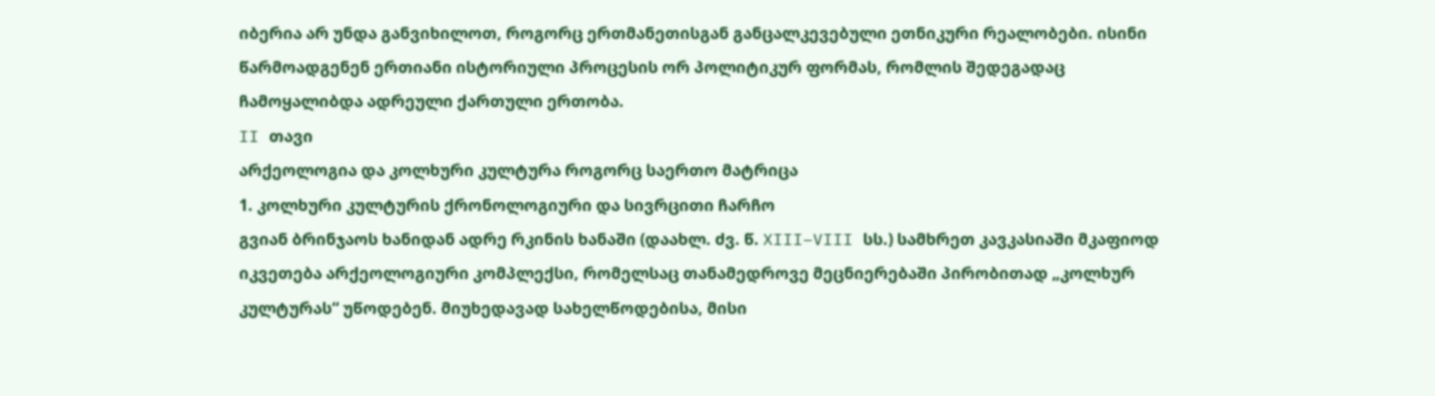იბერია არ უნდა განვიხილოთ, როგორც ერთმანეთისგან განცალკევებული ეთნიკური რეალობები. ისინი წარმოადგენენ ერთიანი ისტორიული პროცესის ორ პოლიტიკურ ფორმას, რომლის შედეგადაც ჩამოყალიბდა ადრეული ქართული ერთობა.
II თავი
არქეოლოგია და კოლხური კულტურა როგორც საერთო მატრიცა
1. კოლხური კულტურის ქრონოლოგიური და სივრცითი ჩარჩო
გვიან ბრინჯაოს ხანიდან ადრე რკინის ხანაში (დაახლ. ძვ. წ. XIII–VIII სს.) სამხრეთ კავკასიაში მკაფიოდ იკვეთება არქეოლოგიური კომპლექსი, რომელსაც თანამედროვე მეცნიერებაში პირობითად „კოლხურ კულტურას“ უწოდებენ. მიუხედავად სახელწოდებისა, მისი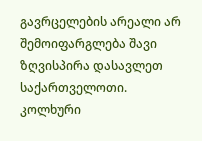გავრცელების არეალი არ შემოიფარგლება შავი ზღვისპირა დასავლეთ საქართველოთი.
კოლხური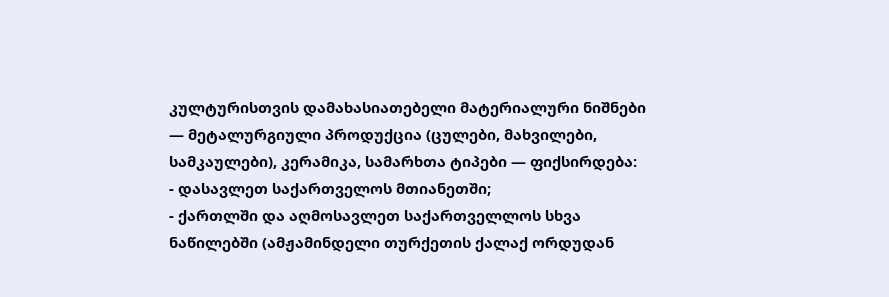კულტურისთვის დამახასიათებელი მატერიალური ნიშნები — მეტალურგიული პროდუქცია (ცულები, მახვილები, სამკაულები), კერამიკა, სამარხთა ტიპები — ფიქსირდება:
- დასავლეთ საქართველოს მთიანეთში;
- ქართლში და აღმოსავლეთ საქართველლოს სხვა ნაწილებში (ამჟამინდელი თურქეთის ქალაქ ორდუდან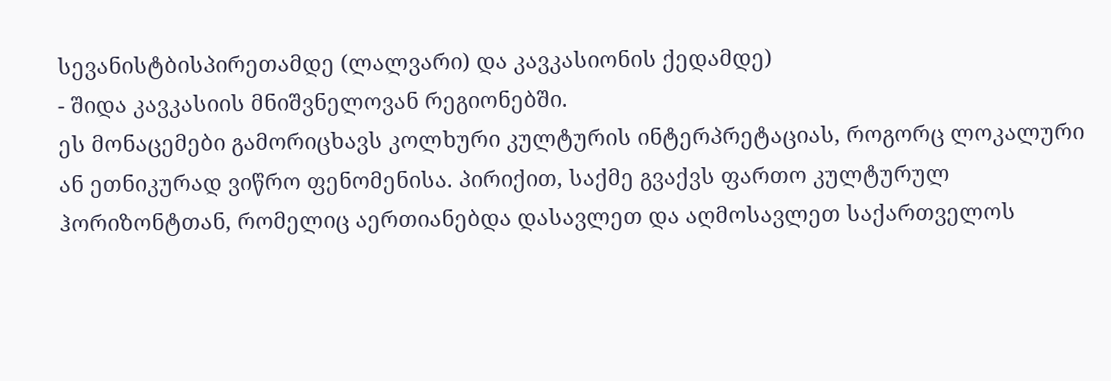სევანისტბისპირეთამდე (ლალვარი) და კავკასიონის ქედამდე)
- შიდა კავკასიის მნიშვნელოვან რეგიონებში.
ეს მონაცემები გამორიცხავს კოლხური კულტურის ინტერპრეტაციას, როგორც ლოკალური ან ეთნიკურად ვიწრო ფენომენისა. პირიქით, საქმე გვაქვს ფართო კულტურულ ჰორიზონტთან, რომელიც აერთიანებდა დასავლეთ და აღმოსავლეთ საქართველოს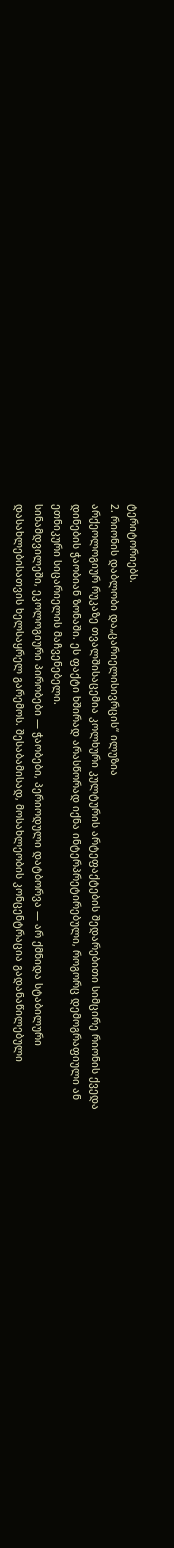ტერიტორიებს.
2. რიონის დაბლობი და„ცარიელისივრცის“ ილუზია
არქეოლოგიურ რუკაზე თვალშისაცემია კოლხური კულტურის არტეფაქტების შედარებითი სიმცირე რიონის ქვედა დინების ჭაობიან ზონაში. ეს ფაქტი ხშირად არასწორად იქნა ინტერპრეტირებული, როგორც დემოგრაფიული ან ეთნიკური სიცარიელის მაჩვენებელი.
სინამდვილეში, ეკოლოგიური პირობები — ჭაობები, პერიოდული დატბორვა — არ ქმნიდა სტაბილური დასახლებისათვის ხელსაყრელ გარემოს. შესაბამისად, მოსახლეობის კონცენტრაცია გადანაწილებული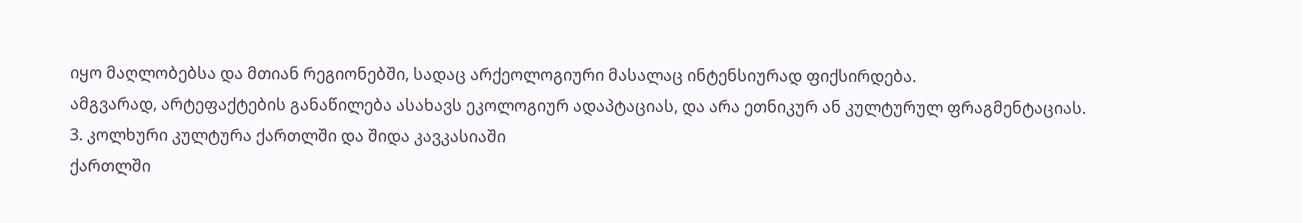იყო მაღლობებსა და მთიან რეგიონებში, სადაც არქეოლოგიური მასალაც ინტენსიურად ფიქსირდება.
ამგვარად, არტეფაქტების განაწილება ასახავს ეკოლოგიურ ადაპტაციას, და არა ეთნიკურ ან კულტურულ ფრაგმენტაციას.
3. კოლხური კულტურა ქართლში და შიდა კავკასიაში
ქართლში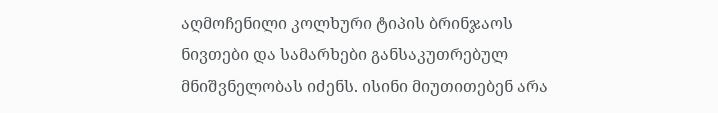აღმოჩენილი კოლხური ტიპის ბრინჯაოს ნივთები და სამარხები განსაკუთრებულ მნიშვნელობას იძენს. ისინი მიუთითებენ არა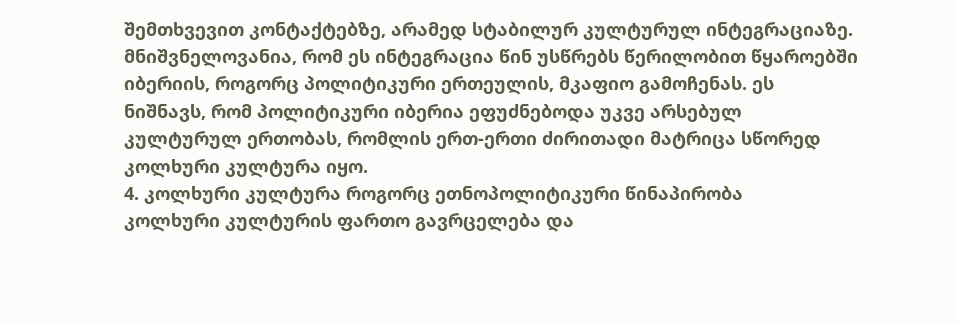შემთხვევით კონტაქტებზე, არამედ სტაბილურ კულტურულ ინტეგრაციაზე.
მნიშვნელოვანია, რომ ეს ინტეგრაცია წინ უსწრებს წერილობით წყაროებში იბერიის, როგორც პოლიტიკური ერთეულის, მკაფიო გამოჩენას. ეს ნიშნავს, რომ პოლიტიკური იბერია ეფუძნებოდა უკვე არსებულ კულტურულ ერთობას, რომლის ერთ-ერთი ძირითადი მატრიცა სწორედ კოლხური კულტურა იყო.
4. კოლხური კულტურა როგორც ეთნოპოლიტიკური წინაპირობა
კოლხური კულტურის ფართო გავრცელება და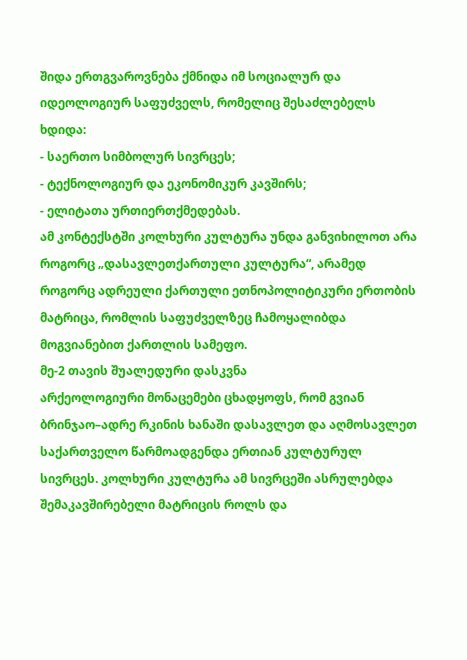შიდა ერთგვაროვნება ქმნიდა იმ სოციალურ და იდეოლოგიურ საფუძველს, რომელიც შესაძლებელს ხდიდა:
- საერთო სიმბოლურ სივრცეს;
- ტექნოლოგიურ და ეკონომიკურ კავშირს;
- ელიტათა ურთიერთქმედებას.
ამ კონტექსტში კოლხური კულტურა უნდა განვიხილოთ არა როგორც „დასავლეთქართული კულტურა“, არამედ როგორც ადრეული ქართული ეთნოპოლიტიკური ერთობის მატრიცა, რომლის საფუძველზეც ჩამოყალიბდა მოგვიანებით ქართლის სამეფო.
მე-2 თავის შუალედური დასკვნა
არქეოლოგიური მონაცემები ცხადყოფს, რომ გვიან ბრინჯაო–ადრე რკინის ხანაში დასავლეთ და აღმოსავლეთ საქართველო წარმოადგენდა ერთიან კულტურულ სივრცეს. კოლხური კულტურა ამ სივრცეში ასრულებდა შემაკავშირებელი მატრიცის როლს და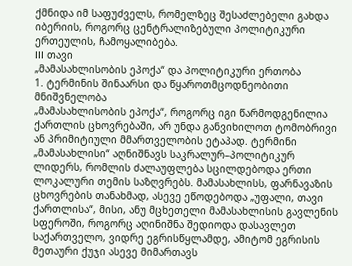ქმნიდა იმ საფუძველს, რომელზეც შესაძლებელი გახდა იბერიის, როგორც ცენტრალიზებული პოლიტიკური ერთეულის, ჩამოყალიბება.
III თავი
„მამასახლისობის ეპოქა“ და პოლიტიკური ერთობა
1. ტერმინის შინაარსი და წყაროთმცოდნეობითი მნიშვნელობა
„მამასახლისობის ეპოქა“, როგორც იგი წარმოდგენილია ქართლის ცხოვრებაში, არ უნდა განვიხილოთ ტომობრივი ან პრიმიტიული მმართველობის ეტაპად. ტერმინი „მამასახლისი“ აღნიშნავს საკრალურ–პოლიტიკურ ლიდერს, რომლის ძალაუფლება სცილდებოდა ერთი ლოკალური თემის საზღვრებს. მამასახლისს, ფარნავაზის ცხოვრების თანახმად, ასევე ეწოდებოდა „უფალი, თავი ქართლისა“, მისი, ანუ მცხეთელი მამასახლისის გავლენის სფეროში, როგორც აღინიშნა შედიოდა დასავლეთ საქართველო, ვიდრე ეგრისწყლამდე, ამიტომ ეგრისის მეთაური ქუჯი ასევე მიმართავს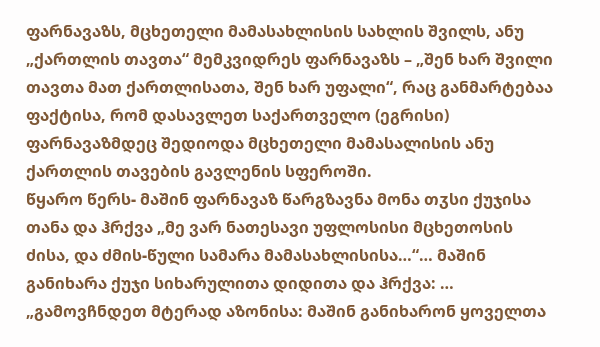ფარნავაზს, მცხეთელი მამასახლისის სახლის შვილს, ანუ „ქართლის თავთა“ მემკვიდრეს ფარნავაზს – „შენ ხარ შვილი თავთა მათ ქართლისათა, შენ ხარ უფალი“, რაც განმარტებაა ფაქტისა, რომ დასავლეთ საქართველო (ეგრისი) ფარნავაზმდეც შედიოდა მცხეთელი მამასალისის ანუ ქართლის თავების გავლენის სფეროში.
წყარო წერს- მაშინ ფარნავაზ წარგზავნა მონა თჳსი ქუჯისა თანა და ჰრქვა „მე ვარ ნათესავი უფლოსისი მცხეთოსის ძისა, და ძმის-წული სამარა მამასახლისისა…“… მაშინ განიხარა ქუჯი სიხარულითა დიდითა და ჰრქვა: … „გამოვჩნდეთ მტერად აზონისა: მაშინ განიხარონ ყოველთა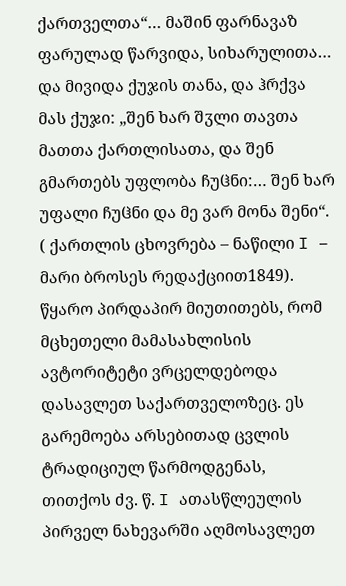ქართველთა“… მაშინ ფარნავაზ ფარულად წარვიდა, სიხარულითა… და მივიდა ქუჯის თანა, და ჰრქვა მას ქუჯი: „შენ ხარ შჳლი თავთა მათთა ქართლისათა, და შენ გმართებს უფლობა ჩუჱნი:… შენ ხარ უფალი ჩუჱნი და მე ვარ მონა შენი“. ( ქართლის ცხოვრება – ნაწილი I – მარი ბროსეს რედაქციით1849).
წყარო პირდაპირ მიუთითებს, რომ მცხეთელი მამასახლისის ავტორიტეტი ვრცელდებოდა დასავლეთ საქართველოზეც. ეს გარემოება არსებითად ცვლის ტრადიციულ წარმოდგენას, თითქოს ძვ. წ. I ათასწლეულის პირველ ნახევარში აღმოსავლეთ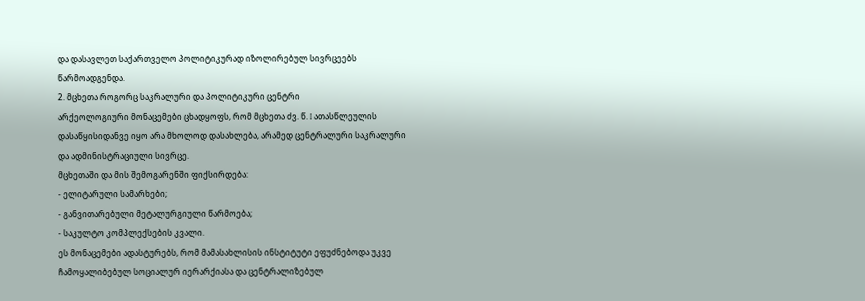და დასავლეთ საქართველო პოლიტიკურად იზოლირებულ სივრცეებს წარმოადგენდა.
2. მცხეთა როგორც საკრალური და პოლიტიკური ცენტრი
არქეოლოგიური მონაცემები ცხადყოფს, რომ მცხეთა ძვ. წ. I ათასწლეულის დასაწყისიდანვე იყო არა მხოლოდ დასახლება, არამედ ცენტრალური საკრალური და ადმინისტრაციული სივრცე.
მცხეთაში და მის შემოგარენში ფიქსირდება:
- ელიტარული სამარხები;
- განვითარებული მეტალურგიული წარმოება;
- საკულტო კომპლექსების კვალი.
ეს მონაცემები ადასტურებს, რომ მამასახლისის ინსტიტუტი ეფუძნებოდა უკვე ჩამოყალიბებულ სოციალურ იერარქიასა და ცენტრალიზებულ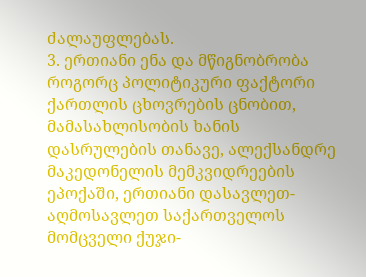ძალაუფლებას.
3. ერთიანი ენა და მწიგნობრობა როგორც პოლიტიკური ფაქტორი
ქართლის ცხოვრების ცნობით, მამასახლისობის ხანის დასრულების თანავე, ალექსანდრე მაკედონელის მემკვიდრეების ეპოქაში, ერთიანი დასავლეთ-აღმოსავლეთ საქართველოს მომცველი ქუჯი-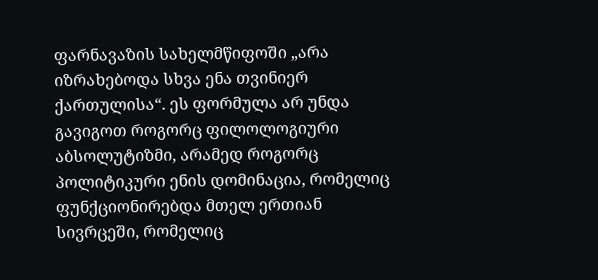ფარნავაზის სახელმწიფოში „არა იზრახებოდა სხვა ენა თვინიერ ქართულისა“. ეს ფორმულა არ უნდა გავიგოთ როგორც ფილოლოგიური აბსოლუტიზმი, არამედ როგორც პოლიტიკური ენის დომინაცია, რომელიც ფუნქციონირებდა მთელ ერთიან სივრცეში, რომელიც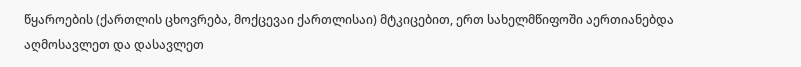წყაროების (ქართლის ცხოვრება, მოქცევაი ქართლისაი) მტკიცებით, ერთ სახელმწიფოში აერთიანებდა აღმოსავლეთ და დასავლეთ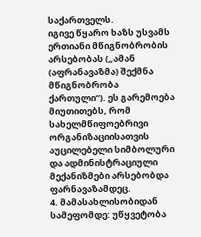საქართველს.
იგივე წყარო ხაზს უსვამს ერთიანი მწიგნობრობის არსებობას („ამან (აფრანავაზმა) შექმნა მწიგნობრობა ქართული“). ეს გარემოება მიუთითებს, რომ სახელმწიფოებრივი ორგანიზაციისათვის აუცილებელი სიმბოლური და ადმინისტრაციული მექანიზმები არსებობდა ფარნავაზამდეც.
4. მამასახლისობიდან სამეფომდე: უწყვეტობა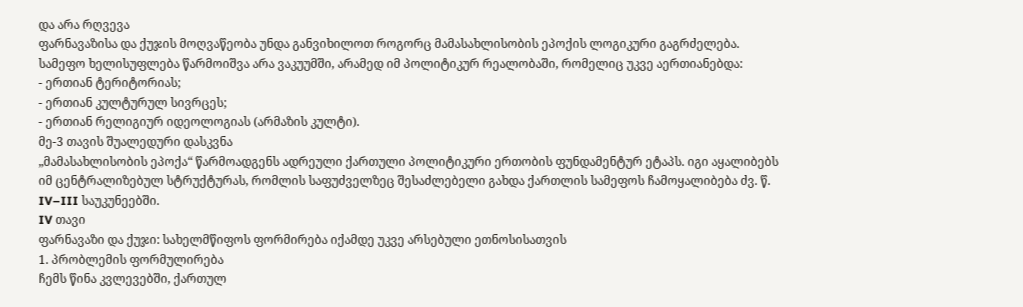და არა რღვევა
ფარნავაზისა და ქუჯის მოღვაწეობა უნდა განვიხილოთ როგორც მამასახლისობის ეპოქის ლოგიკური გაგრძელება. სამეფო ხელისუფლება წარმოიშვა არა ვაკუუმში, არამედ იმ პოლიტიკურ რეალობაში, რომელიც უკვე აერთიანებდა:
- ერთიან ტერიტორიას;
- ერთიან კულტურულ სივრცეს;
- ერთიან რელიგიურ იდეოლოგიას (არმაზის კულტი).
მე-3 თავის შუალედური დასკვნა
„მამასახლისობის ეპოქა“ წარმოადგენს ადრეული ქართული პოლიტიკური ერთობის ფუნდამენტურ ეტაპს. იგი აყალიბებს იმ ცენტრალიზებულ სტრუქტურას, რომლის საფუძველზეც შესაძლებელი გახდა ქართლის სამეფოს ჩამოყალიბება ძვ. წ. IV–III საუკუნეებში.
IV თავი
ფარნავაზი და ქუჯი: სახელმწიფოს ფორმირება იქამდე უკვე არსებული ეთნოსისათვის
1. პრობლემის ფორმულირება
ჩემს წინა კვლევებში, ქართულ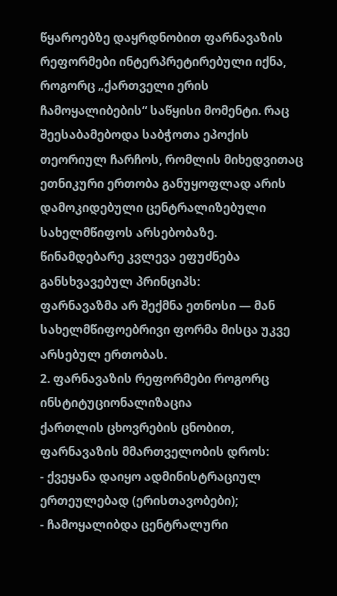წყაროებზე დაყრდნობით ფარნავაზის რეფორმები ინტერპრეტირებული იქნა, როგორც „ქართველი ერის ჩამოყალიბების“ საწყისი მომენტი. რაც შეესაბამებოდა საბჭოთა ეპოქის თეორიულ ჩარჩოს, რომლის მიხედვითაც ეთნიკური ერთობა განუყოფლად არის დამოკიდებული ცენტრალიზებული სახელმწიფოს არსებობაზე.
წინამდებარე კვლევა ეფუძნება განსხვავებულ პრინციპს:
ფარნავაზმა არ შექმნა ეთნოსი — მან სახელმწიფოებრივი ფორმა მისცა უკვე არსებულ ერთობას.
2. ფარნავაზის რეფორმები როგორც ინსტიტუციონალიზაცია
ქართლის ცხოვრების ცნობით, ფარნავაზის მმართველობის დროს:
- ქვეყანა დაიყო ადმინისტრაციულ ერთეულებად (ერისთავობები);
- ჩამოყალიბდა ცენტრალური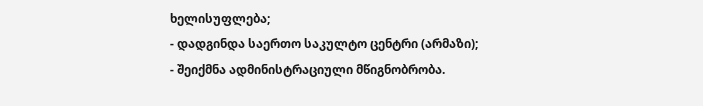ხელისუფლება;
- დადგინდა საერთო საკულტო ცენტრი (არმაზი);
- შეიქმნა ადმინისტრაციული მწიგნობრობა.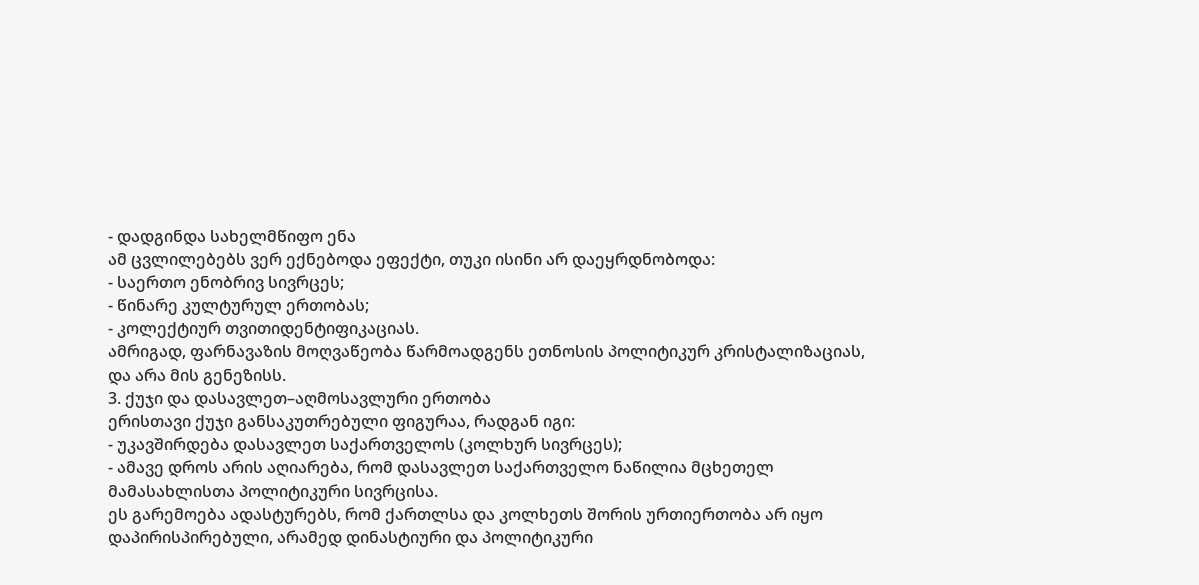- დადგინდა სახელმწიფო ენა
ამ ცვლილებებს ვერ ექნებოდა ეფექტი, თუკი ისინი არ დაეყრდნობოდა:
- საერთო ენობრივ სივრცეს;
- წინარე კულტურულ ერთობას;
- კოლექტიურ თვითიდენტიფიკაციას.
ამრიგად, ფარნავაზის მოღვაწეობა წარმოადგენს ეთნოსის პოლიტიკურ კრისტალიზაციას, და არა მის გენეზისს.
3. ქუჯი და დასავლეთ–აღმოსავლური ერთობა
ერისთავი ქუჯი განსაკუთრებული ფიგურაა, რადგან იგი:
- უკავშირდება დასავლეთ საქართველოს (კოლხურ სივრცეს);
- ამავე დროს არის აღიარება, რომ დასავლეთ საქართველო ნაწილია მცხეთელ მამასახლისთა პოლიტიკური სივრცისა.
ეს გარემოება ადასტურებს, რომ ქართლსა და კოლხეთს შორის ურთიერთობა არ იყო დაპირისპირებული, არამედ დინასტიური და პოლიტიკური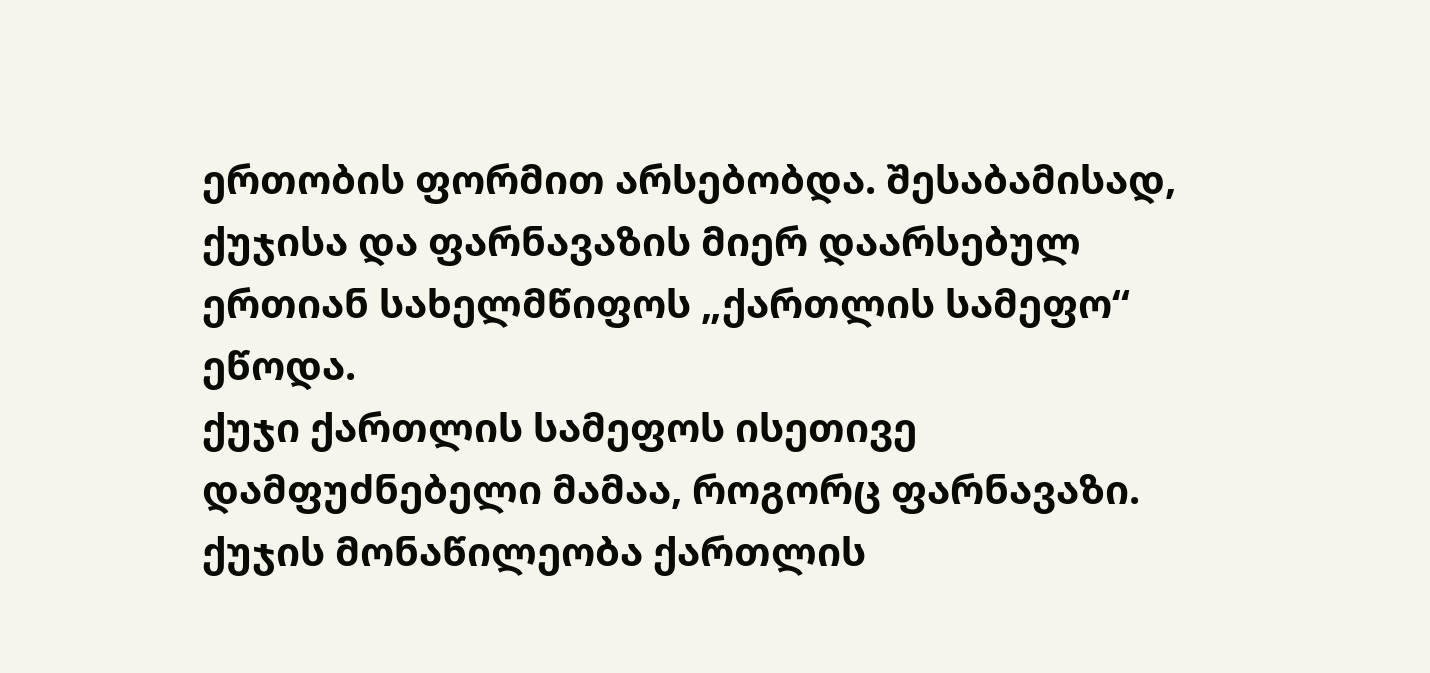ერთობის ფორმით არსებობდა. შესაბამისად, ქუჯისა და ფარნავაზის მიერ დაარსებულ ერთიან სახელმწიფოს „ქართლის სამეფო“ ეწოდა.
ქუჯი ქართლის სამეფოს ისეთივე დამფუძნებელი მამაა, როგორც ფარნავაზი.
ქუჯის მონაწილეობა ქართლის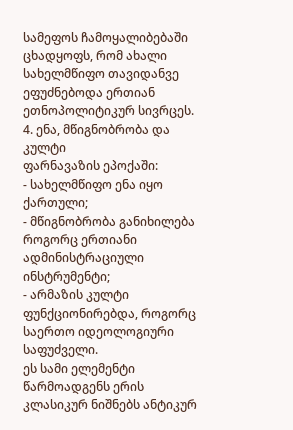სამეფოს ჩამოყალიბებაში ცხადყოფს, რომ ახალი სახელმწიფო თავიდანვე ეფუძნებოდა ერთიან ეთნოპოლიტიკურ სივრცეს.
4. ენა, მწიგნობრობა და კულტი
ფარნავაზის ეპოქაში:
- სახელმწიფო ენა იყო ქართული;
- მწიგნობრობა განიხილება როგორც ერთიანი ადმინისტრაციული ინსტრუმენტი;
- არმაზის კულტი ფუნქციონირებდა, როგორც საერთო იდეოლოგიური საფუძველი.
ეს სამი ელემენტი წარმოადგენს ერის კლასიკურ ნიშნებს ანტიკურ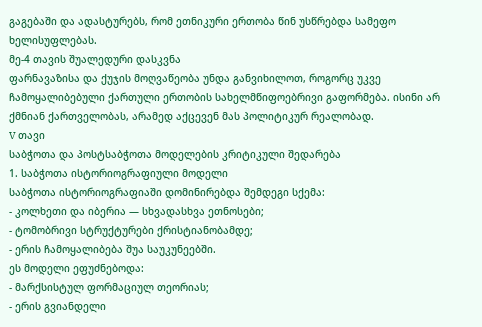გაგებაში და ადასტურებს, რომ ეთნიკური ერთობა წინ უსწრებდა სამეფო ხელისუფლებას.
მე-4 თავის შუალედური დასკვნა
ფარნავაზისა და ქუჯის მოღვაწეობა უნდა განვიხილოთ, როგორც უკვე ჩამოყალიბებული ქართული ერთობის სახელმწიფოებრივი გაფორმება. ისინი არ ქმნიან ქართველობას, არამედ აქცევენ მას პოლიტიკურ რეალობად.
V თავი
საბჭოთა და პოსტსაბჭოთა მოდელების კრიტიკული შედარება
1. საბჭოთა ისტორიოგრაფიული მოდელი
საბჭოთა ისტორიოგრაფიაში დომინირებდა შემდეგი სქემა:
- კოლხეთი და იბერია — სხვადასხვა ეთნოსები;
- ტომობრივი სტრუქტურები ქრისტიანობამდე;
- ერის ჩამოყალიბება შუა საუკუნეებში.
ეს მოდელი ეფუძნებოდა:
- მარქსისტულ ფორმაციულ თეორიას;
- ერის გვიანდელი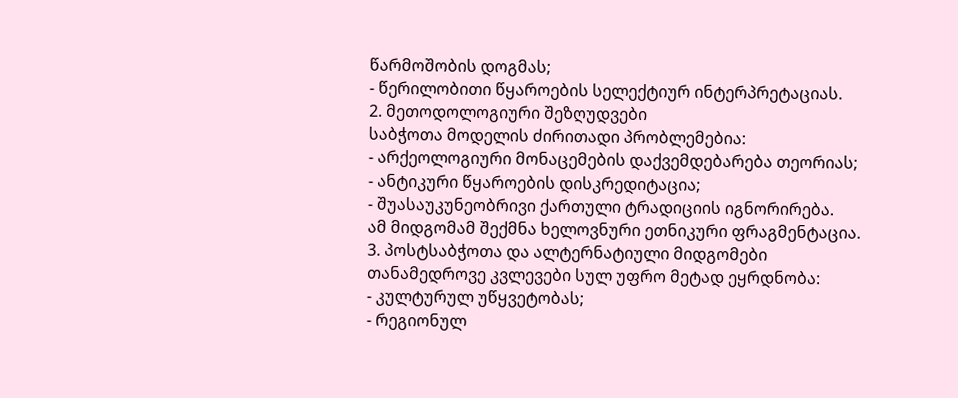წარმოშობის დოგმას;
- წერილობითი წყაროების სელექტიურ ინტერპრეტაციას.
2. მეთოდოლოგიური შეზღუდვები
საბჭოთა მოდელის ძირითადი პრობლემებია:
- არქეოლოგიური მონაცემების დაქვემდებარება თეორიას;
- ანტიკური წყაროების დისკრედიტაცია;
- შუასაუკუნეობრივი ქართული ტრადიციის იგნორირება.
ამ მიდგომამ შექმნა ხელოვნური ეთნიკური ფრაგმენტაცია.
3. პოსტსაბჭოთა და ალტერნატიული მიდგომები
თანამედროვე კვლევები სულ უფრო მეტად ეყრდნობა:
- კულტურულ უწყვეტობას;
- რეგიონულ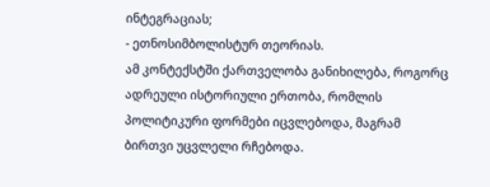ინტეგრაციას;
- ეთნოსიმბოლისტურ თეორიას.
ამ კონტექსტში ქართველობა განიხილება, როგორც ადრეული ისტორიული ერთობა, რომლის პოლიტიკური ფორმები იცვლებოდა, მაგრამ ბირთვი უცვლელი რჩებოდა.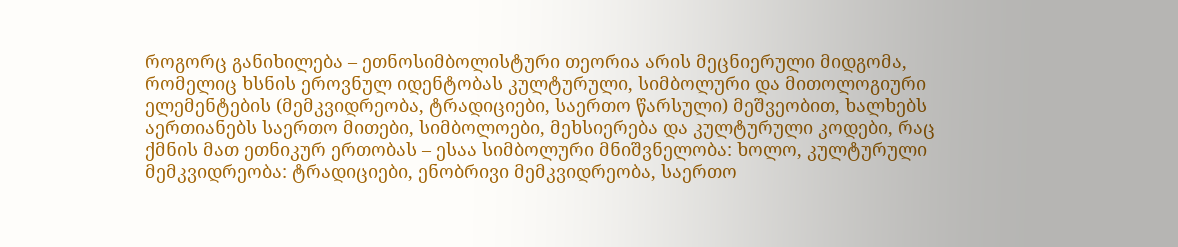როგორც განიხილება – ეთნოსიმბოლისტური თეორია არის მეცნიერული მიდგომა, რომელიც ხსნის ეროვნულ იდენტობას კულტურული, სიმბოლური და მითოლოგიური ელემენტების (მემკვიდრეობა, ტრადიციები, საერთო წარსული) მეშვეობით, ხალხებს აერთიანებს საერთო მითები, სიმბოლოები, მეხსიერება და კულტურული კოდები, რაც ქმნის მათ ეთნიკურ ერთობას – ესაა სიმბოლური მნიშვნელობა: ხოლო, კულტურული მემკვიდრეობა: ტრადიციები, ენობრივი მემკვიდრეობა, საერთო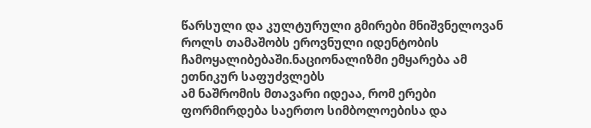წარსული და კულტურული გმირები მნიშვნელოვან როლს თამაშობს ეროვნული იდენტობის ჩამოყალიბებაში.ნაციონალიზმი ემყარება ამ ეთნიკურ საფუძვლებს
ამ ნაშრომის მთავარი იდეაა, რომ ერები ფორმირდება საერთო სიმბოლოებისა და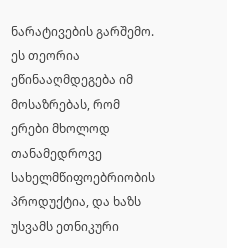ნარატივების გარშემო.
ეს თეორია ეწინააღმდეგება იმ მოსაზრებას, რომ ერები მხოლოდ თანამედროვე სახელმწიფოებრიობის პროდუქტია, და ხაზს უსვამს ეთნიკური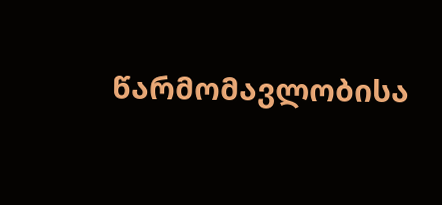წარმომავლობისა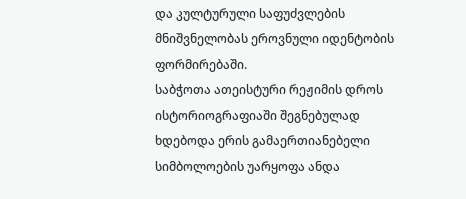და კულტურული საფუძვლების მნიშვნელობას ეროვნული იდენტობის ფორმირებაში.
საბჭოთა ათეისტური რეჟიმის დროს ისტორიოგრაფიაში შეგნებულად ხდებოდა ერის გამაერთიანებელი სიმბოლოების უარყოფა ანდა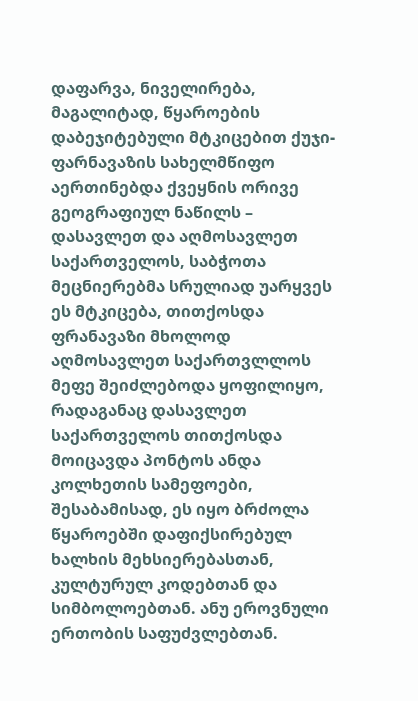დაფარვა, ნიველირება, მაგალიტად, წყაროების დაბეჯიტებული მტკიცებით ქუჯი-ფარნავაზის სახელმწიფო აერთინებდა ქვეყნის ორივე გეოგრაფიულ ნაწილს – დასავლეთ და აღმოსავლეთ საქართველოს, საბჭოთა მეცნიერებმა სრულიად უარყვეს ეს მტკიცება, თითქოსდა ფრანავაზი მხოლოდ აღმოსავლეთ საქართვლლოს მეფე შეიძლებოდა ყოფილიყო, რადაგანაც დასავლეთ საქართველოს თითქოსდა მოიცავდა პონტოს ანდა კოლხეთის სამეფოები, შესაბამისად, ეს იყო ბრძოლა წყაროებში დაფიქსირებულ ხალხის მეხსიერებასთან, კულტურულ კოდებთან და სიმბოლოებთან. ანუ ეროვნული ერთობის საფუძვლებთან.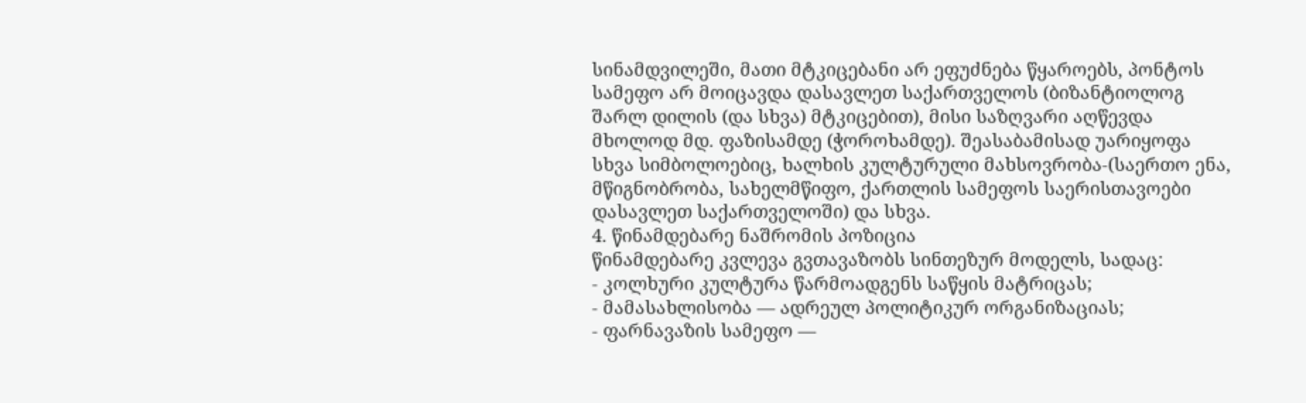სინამდვილეში, მათი მტკიცებანი არ ეფუძნება წყაროებს, პონტოს სამეფო არ მოიცავდა დასავლეთ საქართველოს (ბიზანტიოლოგ შარლ დილის (და სხვა) მტკიცებით), მისი საზღვარი აღწევდა მხოლოდ მდ. ფაზისამდე (ჭოროხამდე). შეასაბამისად უარიყოფა სხვა სიმბოლოებიც, ხალხის კულტურული მახსოვრობა-(საერთო ენა, მწიგნობრობა, სახელმწიფო, ქართლის სამეფოს საერისთავოები დასავლეთ საქართველოში) და სხვა.
4. წინამდებარე ნაშრომის პოზიცია
წინამდებარე კვლევა გვთავაზობს სინთეზურ მოდელს, სადაც:
- კოლხური კულტურა წარმოადგენს საწყის მატრიცას;
- მამასახლისობა — ადრეულ პოლიტიკურ ორგანიზაციას;
- ფარნავაზის სამეფო —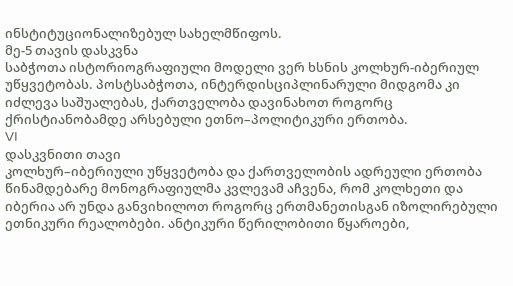ინსტიტუციონალიზებულ სახელმწიფოს.
მე-5 თავის დასკვნა
საბჭოთა ისტორიოგრაფიული მოდელი ვერ ხსნის კოლხურ-იბერიულ უწყვეტობას. პოსტსაბჭოთა, ინტერდისციპლინარული მიდგომა კი იძლევა საშუალებას, ქართველობა დავინახოთ როგორც ქრისტიანობამდე არსებული ეთნო–პოლიტიკური ერთობა.
VI
დასკვნითი თავი
კოლხურ–იბერიული უწყვეტობა და ქართველობის ადრეული ერთობა
წინამდებარე მონოგრაფიულმა კვლევამ აჩვენა, რომ კოლხეთი და იბერია არ უნდა განვიხილოთ როგორც ერთმანეთისგან იზოლირებული ეთნიკური რეალობები. ანტიკური წერილობითი წყაროები,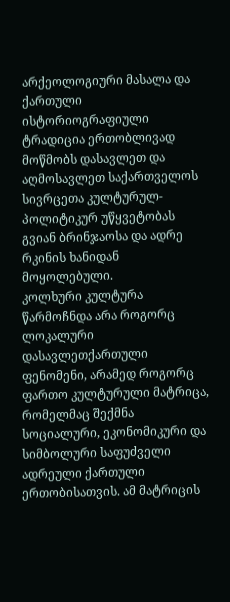არქეოლოგიური მასალა და ქართული ისტორიოგრაფიული ტრადიცია ერთობლივად მოწმობს დასავლეთ და აღმოსავლეთ საქართველოს სივრცეთა კულტურულ-პოლიტიკურ უწყვეტობას გვიან ბრინჯაოსა და ადრე რკინის ხანიდან მოყოლებული.
კოლხური კულტურა წარმოჩნდა არა როგორც ლოკალური დასავლეთქართული ფენომენი, არამედ როგორც ფართო კულტურული მატრიცა, რომელმაც შექმნა სოციალური, ეკონომიკური და სიმბოლური საფუძველი ადრეული ქართული ერთობისათვის. ამ მატრიცის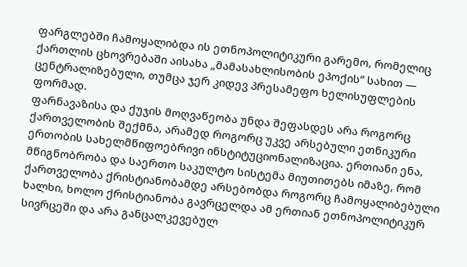ფარგლებში ჩამოყალიბდა ის ეთნოპოლიტიკური გარემო, რომელიც ქართლის ცხოვრებაში აისახა „მამასახლისობის ეპოქის“ სახით — ცენტრალიზებული, თუმცა ჯერ კიდევ პრესამეფო ხელისუფლების ფორმად.
ფარნავაზისა და ქუჯის მოღვაწეობა უნდა შეფასდეს არა როგორც ქართველობის შექმნა, არამედ როგორც უკვე არსებული ეთნიკური ერთობის სახელმწიფოებრივი ინსტიტუციონალიზაცია. ერთიანი ენა, მწიგნობრობა და საერთო საკულტო სისტემა მიუთითებს იმაზე, რომ ქართველობა ქრისტიანობამდე არსებობდა როგორც ჩამოყალიბებული ხალხი, ხოლო ქრისტიანობა გავრცელდა ამ ერთიან ეთნოპოლიტიკურ სივრცეში და არა განცალკევებულ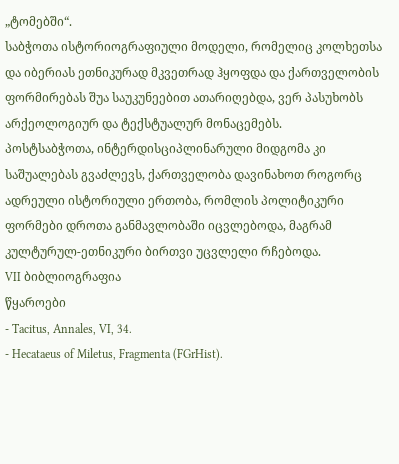„ტომებში“.
საბჭოთა ისტორიოგრაფიული მოდელი, რომელიც კოლხეთსა და იბერიას ეთნიკურად მკვეთრად ჰყოფდა და ქართველობის ფორმირებას შუა საუკუნეებით ათარიღებდა, ვერ პასუხობს არქეოლოგიურ და ტექსტუალურ მონაცემებს.
პოსტსაბჭოთა, ინტერდისციპლინარული მიდგომა კი საშუალებას გვაძლევს, ქართველობა დავინახოთ როგორც ადრეული ისტორიული ერთობა, რომლის პოლიტიკური ფორმები დროთა განმავლობაში იცვლებოდა, მაგრამ კულტურულ-ეთნიკური ბირთვი უცვლელი რჩებოდა.
VII ბიბლიოგრაფია
წყაროები
- Tacitus, Annales, VI, 34.
- Hecataeus of Miletus, Fragmenta (FGrHist).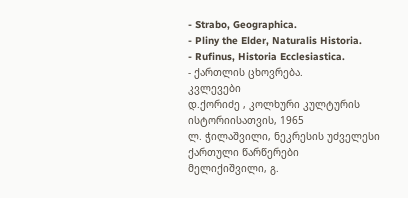- Strabo, Geographica.
- Pliny the Elder, Naturalis Historia.
- Rufinus, Historia Ecclesiastica.
- ქართლის ცხოვრება.
კვლევები
დ.ქორიძე , კოლხური კულტურის ისტორიისათვის, 1965
ლ. ჭილაშვილი, ნეკრესის უძველესი ქართული წარწერები
მელიქიშვილი, გ.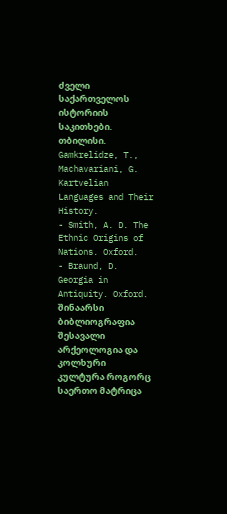ძველი საქართველოს ისტორიის საკითხები. თბილისი.
Gamkrelidze, T., Machavariani, G. Kartvelian Languages and Their History.
- Smith, A. D. The Ethnic Origins of Nations. Oxford.
- Braund, D. Georgia in Antiquity. Oxford.
შინაარსი
ბიბლიოგრაფია
შესავალი
არქეოლოგია და კოლხური კულტურა როგორც საერთო მატრიცა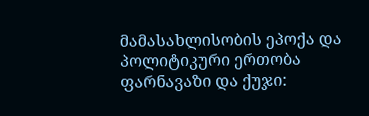მამასახლისობის ეპოქა და პოლიტიკური ერთობა
ფარნავაზი და ქუჯი: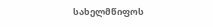სახელმწიფოს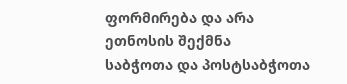ფორმირება და არა ეთნოსის შექმნა
საბჭოთა და პოსტსაბჭოთა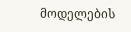მოდელების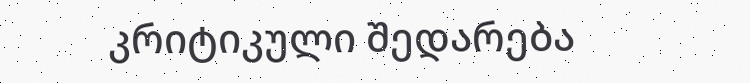კრიტიკული შედარება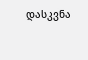დასკვნა